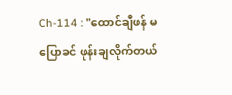Ch-114 : "ထောင်ချီဖန် မပြောခင် ဖုန်းချလိုက်တယ်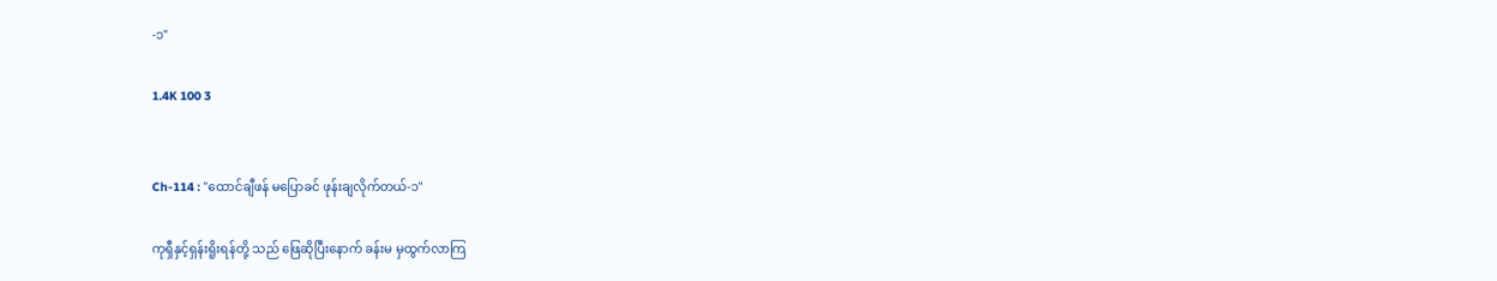-၁"

1.4K 100 3


Ch-114 : "ထောင်ချီဖန် မပြောခင် ဖုန်းချလိုက်တယ်-၁"

ကုရှီနှင့်ရှန်းရိူးရန်တို့ သည် ဖြေဆိုပြီးနောက် ခန်းမ မှထွက်လာကြ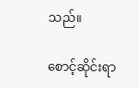သည်။

စောင့်ဆိုင်းရာ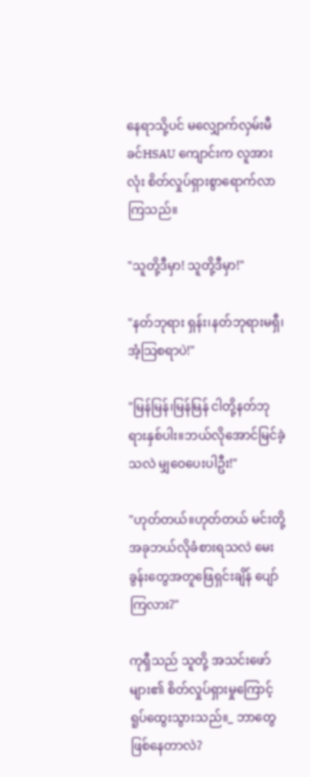နေရာသို့ပင် မလျှောက်လှမ်းမီခင်HSAU ကျောင်းက လူအားလုံး စိတ်လှုပ်ရှားစွာရောက်လာကြသည်။

"သူတို့ဒီမှာ! သူတို့ဒီမှာ!"

"နတ်ဘုရား ရှန်း၊နတ်ဘုရားမရှီ၊အံ့သြစရာပဲ!"

"မြန်မြန်၊မြန်မြန် ငါတို့နတ်ဘုရားနှစ်ပါး။ဘယ်လိုအောင်မြင်ခဲ့သလဲ မျှဝေပေးပါဦး!"

"ဟုတ်တယ်။ဟုတ်တယ် မင်းတို့အခုဘယ်လိုခံစားရသလဲ မေးခွန်းတွေအတူဖြေရှင်းချိန် ပျော်ကြလား?"

ကုရှီသည် သူတို့ အသင်းဖော်များ၏ စိတ်လှုပ်ရှားမှုကြောင့် ရူပ်ထွေးသွားသည်။_ ဘာတွေဖြစ်နေတာလဲ?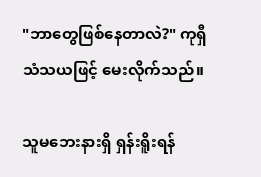"ဘာတွေဖြစ်နေတာလဲ?" ကုရှီ သံသယဖြင့် မေးလိုက်သည်။

သူမဘေးနားရှိ ရှန်းရိူးရန်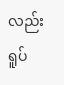လည်း ရူပ်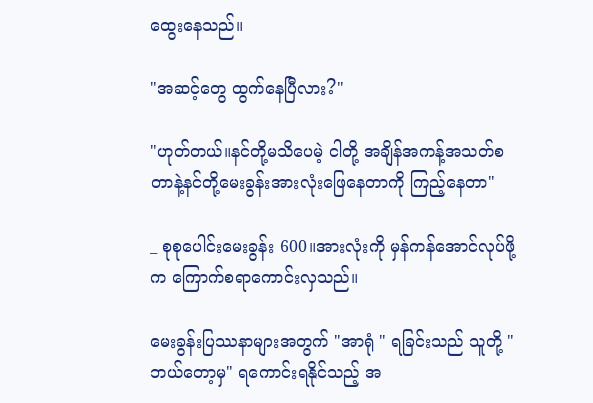ထွေးနေသည်။

"အဆင့်တွေ ထွက်နေပြီလား?"

"ဟုတ်တယ်။နင်တို့မသိပေမဲ့ ငါတို့ အချိန်အကန့်အသတ်စတာနဲ့နင်တို့မေးခွန်းအားလုံးဖြေနေတာကို ကြည့်နေတာ"

_ စုစုပေါင်းမေးခွန်း 600။အားလုံးကို မှန်ကန်အောင်လုပ်ဖို့က ကြောက်စရာကောင်းလှသည်။

မေးခွန်းပြဿနာများအတွက် "အာရုံ " ရခြင်းသည် သူတို့ "ဘယ်တော့မှ" ရကောင်းရနိုင်သည့် အ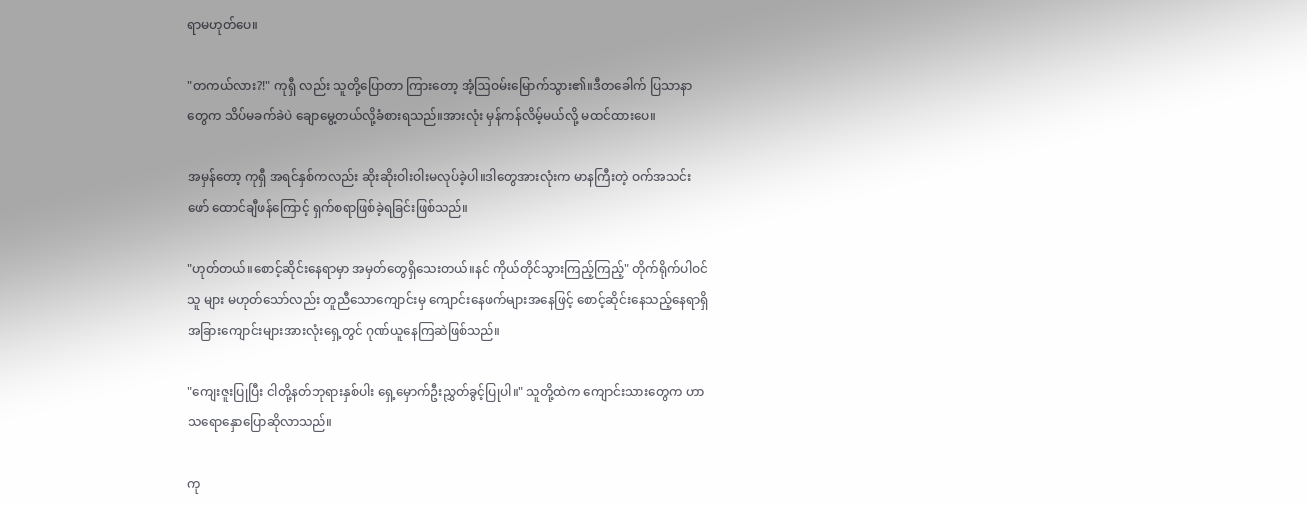ရာမဟုတ်ပေ။

"တကယ်လား?!" ကုရှီ လည်း သူတို့ပြောတာ ကြားတော့ အံ့ဩဝမ်းမြောက်သွား၏။ဒီတခေါက် ပြသာနာတွေက သိပ်မခက်ခဲပဲ ချောမွေ့တယ်လို့ခံစားရသည်။အားလုံး မှန်ကန်လိမ့်မယ်လို့ မထင်ထားပေ။

အမှန်တော့ ကုရှီ အရင်နှစ်ကလည်း ဆိုးဆိုးဝါးဝါးမလုပ်ခဲ့ပါ။ဒါတွေအားလုံးက မာနကြီးတဲ့ ဝက်အသင်းဖော် ထောင်ချီဖန်ကြောင့် ရှက်စရာဖြစ်ခဲ့ရခြင်းဖြစ်သည်။

"ဟုတ်တယ်။စောင့်ဆိုင်းနေရာမှာ အမှတ်တွေရှိသေးတယ်။နင် ကိုယ်တိုင်သွားကြည့်ကြည့်" တိုက်ရိုက်ပါဝင်သူ များ မဟုတ်သော်လည်း တူညီသောကျောင်းမှ ကျောင်းနေဖက်များအနေဖြင့် စောင့်ဆိုင်းနေသည့်နေရာရှိ အခြားကျောင်းများအားလုံးရှေ့တွင် ဂုဏ်ယူနေကြဆဲဖြစ်သည်။

"ကျေးဇူးပြုပြီး ငါတို့နတ်ဘုရားနှစ်ပါး ရှေ့မှောက်ဦးညွှတ်ခွင့်ပြုပါ။" သူတို့ထဲက ကျောင်းသားတွေက ဟာသရောနှောပြောဆိုလာသည်။

ကု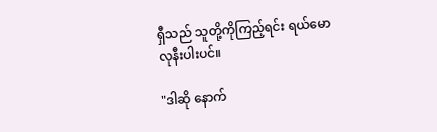ရှီသည် သူတို့ကိုကြည့်ရင်း ရယ်မောလုနီးပါးပင်။

"ဒါဆို နောက်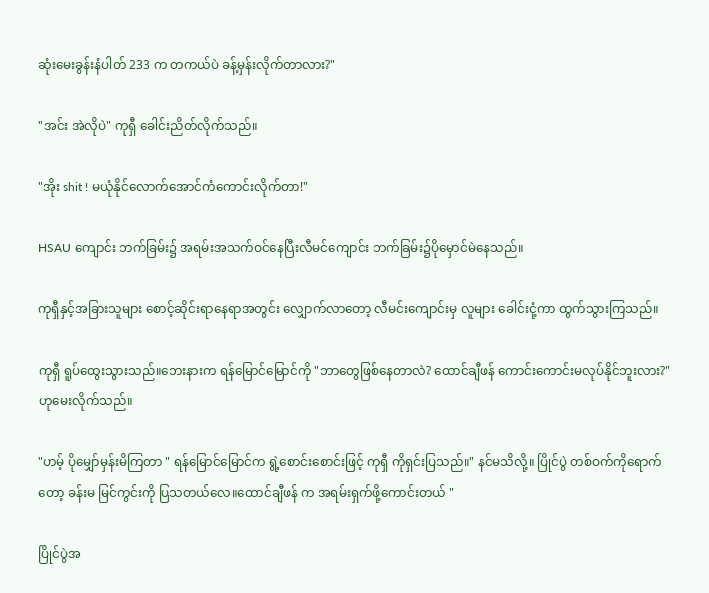ဆုံးမေးခွန်းနံပါတ် 233 က တကယ်ပဲ ခန့်မှန်းလိုက်တာလား?"

"အင်း အဲလိုပဲ" ကုရှီ ခေါင်းညိတ်လိုက်သည်။

"အိုး shit ! မယုံနိုင်လောက်အောင်ကံကောင်းလိုက်တာ!"

HSAU ကျောင်း ဘက်ခြမ်း၌ အရမ်းအသက်ဝင်နေပြီးလီမင်ကျောင်း ဘက်ခြမ်း၌ပိုမှောင်မဲနေသည်။

ကုရှီနှင့်အခြားသူများ စောင့်ဆိုင်းရာနေရာအတွင်း လျှောက်လာတော့ လီမင်းကျောင်းမှ လူများ ခေါင်းငုံ့ကာ ထွက်သွားကြသည်။

ကုရှီ ရူပ်ထွေးသွားသည်။ဘေးနားက ‌ရန်မြောင်မြောင်ကို "ဘာတွေဖြစ်နေတာလဲ? ထောင်ချီဖန် ကောင်းကောင်းမလုပ်နိုင်ဘူးလား?" ဟုမေးလိုက်သည်။

"ဟမ့် ပိုမျှော်မှန်းမိကြတာ " ရန်မြောင်မြောင်က ရွဲ့စောင်းစောင်းဖြင့် ကုရှီ ကိုရှင်းပြသည်။" နင်မသိလို့။‌ ပြိုင်ပွဲ တစ်ဝက်ကိုရောက်တော့ ခန်းမ မြင်ကွင်းကို ပြသတယ်လေ။ထောင်ချီဖန် က အရမ်းရှက်ဖို့ကောင်းတယ် "

ပြိုင်ပွဲအ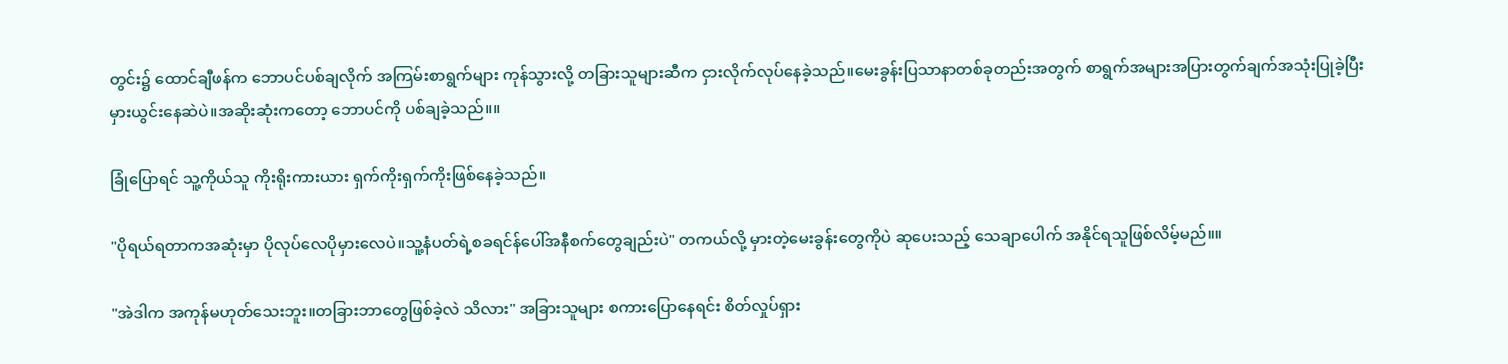တွင်း၌ ထောင်ချီဖန်က ဘောပင်ပစ်ချလိုက် အကြမ်းစာရွက်များ ကုန်သွားလို့ တခြားသူများဆီက ငှားလိုက်လုပ်နေခဲ့သည်။မေးခွန်းပြသာနာတစ်ခုတည်းအတွက် စာရွက်အများအပြားတွက်ချက်အသုံးပြုခဲ့ပြီးမှားယွင်းနေဆဲပဲ။အဆိုးဆုံးကတော့ ဘောပင်ကို ပစ်ချခဲ့သည်။။

ခြုံပြောရင် သူ့ကိုယ်သူ ကိုးရိုးကားယား ရှက်ကိုးရှက်ကိုးဖြစ်နေခဲ့သည်။

"ပိုရယ်ရတာကအဆုံးမှာ ပိုလုပ်လေပိုမှားလေပဲ။သူ့နံပတ်ရဲ့စခရင်န်ပေါ်အနီစက်တွေချည်းပဲ" တကယ်လို့ မှားတဲ့မေးခွန်းတွေကိုပဲ ဆုပေးသည့် သေချာပေါက် အနိုင်ရသူဖြစ်လိမ့်မည်။။

"အဲဒါက အကုန်မဟုတ်သေးဘူး။တခြားဘာတွေဖြစ်ခဲ့လဲ သိလား" အခြားသူများ စကားပြောနေရင်း စိတ်လှုပ်ရှား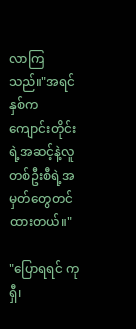လာကြသည်။"အရင်နှစ်က ကျောင်းတိုင်းရဲ့အဆင့်နဲ့လူတစ်ဦးစီရဲ့အမှတ်တွေတင်ထားတယ်။"

"ပြောရရင် ကုရှီ၊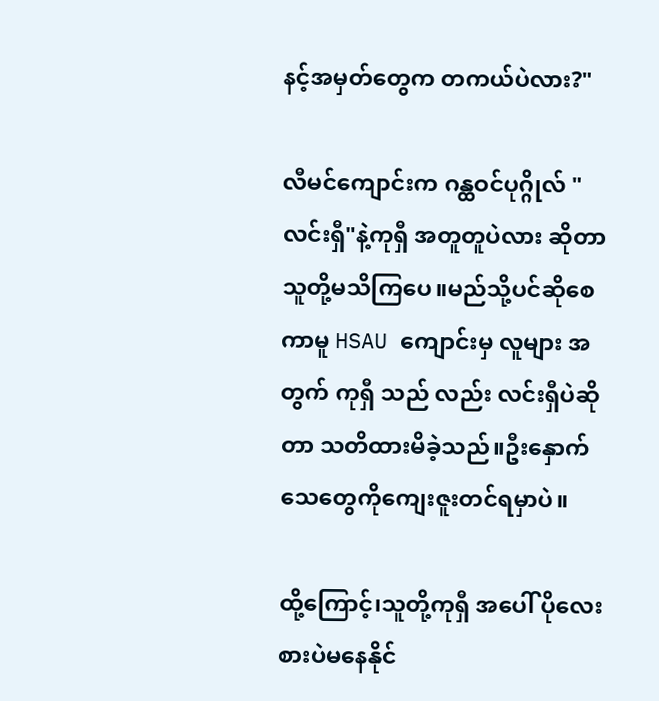နင့်အမှတ်တွေက တကယ်ပဲလား?"

လီမင်ကျောင်းက ဂန္ထဝင်ပုဂ္ဂိုလ် "လင်းရှီ"နဲ့ကုရှီ အတူတူပဲလား ဆိုတာ သူတို့မသိကြပေ။မည်သို့ပင်ဆိုစေကာမူ HSAU ကျောင်းမှ လူများ အတွက် ကုရှီ သည် လည်း လင်းရှီပဲဆိုတာ သတိထားမိခဲ့သည်။ဦးနှောက်သေတွေကိုကျေးဇူးတင်ရမှာပဲ။

ထို့ကြောင့်၊သူတို့ကုရှီ အပေါ် ပိုလေးစားပဲမနေနိုင်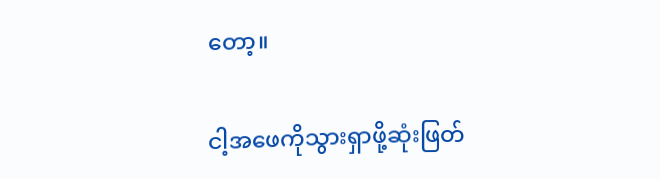တော့။

ငါ့အဖေကိုသွားရှာဖို့ဆုံးဖြတ်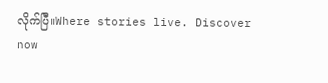လိုက်ပြီ။Where stories live. Discover now